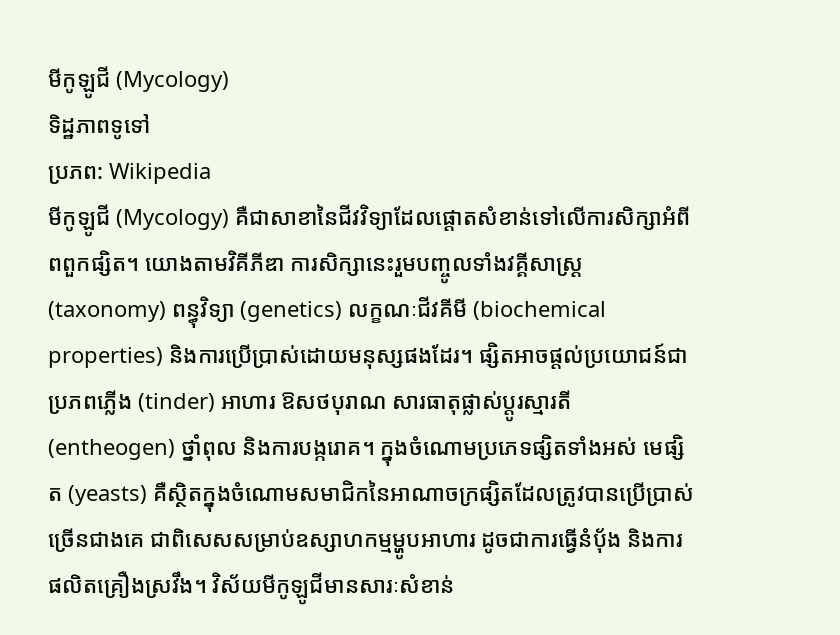មីកូឡូជី (Mycology)
ទិដ្ឋភាពទូទៅ
ប្រភព: Wikipedia
មីកូឡូជី (Mycology) គឺជាសាខានៃជីវវិទ្យាដែលផ្តោតសំខាន់ទៅលើការសិក្សាអំពីពពួកផ្សិត។ យោងតាមវិគីភីឌា ការសិក្សានេះរួមបញ្ចូលទាំងវគ្គីសាស្ត្រ (taxonomy) ពន្ធុវិទ្យា (genetics) លក្ខណៈជីវគីមី (biochemical properties) និងការប្រើប្រាស់ដោយមនុស្សផងដែរ។ ផ្សិតអាចផ្តល់ប្រយោជន៍ជាប្រភពភ្លើង (tinder) អាហារ ឱសថបុរាណ សារធាតុផ្លាស់ប្តូរស្មារតី (entheogen) ថ្នាំពុល និងការបង្ករោគ។ ក្នុងចំណោមប្រភេទផ្សិតទាំងអស់ មេផ្សិត (yeasts) គឺស្ថិតក្នុងចំណោមសមាជិកនៃអាណាចក្រផ្សិតដែលត្រូវបានប្រើប្រាស់ច្រើនជាងគេ ជាពិសេសសម្រាប់ឧស្សាហកម្មម្ហូបអាហារ ដូចជាការធ្វើនំប៉័ង និងការផលិតគ្រឿងស្រវឹង។ វិស័យមីកូឡូជីមានសារៈសំខាន់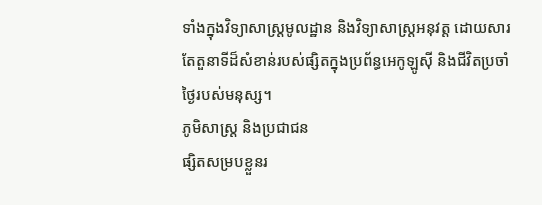ទាំងក្នុងវិទ្យាសាស្ត្រមូលដ្ឋាន និងវិទ្យាសាស្ត្រអនុវត្ត ដោយសារតែតួនាទីដ៏សំខាន់របស់ផ្សិតក្នុងប្រព័ន្ធអេកូឡូស៊ី និងជីវិតប្រចាំថ្ងៃរបស់មនុស្ស។
ភូមិសាស្ត្រ និងប្រជាជន
ផ្សិតសម្របខ្លួនរ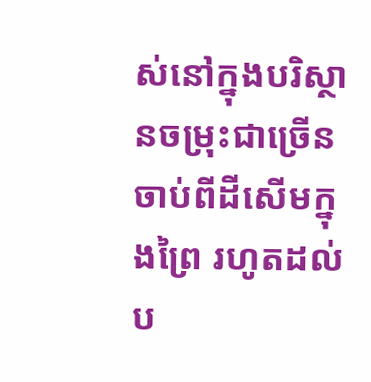ស់នៅក្នុងបរិស្ថានចម្រុះជាច្រើន ចាប់ពីដីសើមក្នុងព្រៃ រហូតដល់ប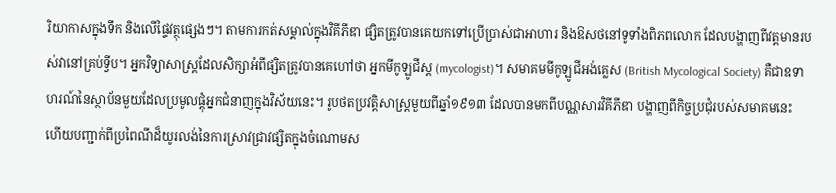រិយាកាសក្នុងទឹក និងលើផ្ទៃវត្ថុផ្សេងៗ។ តាមការកត់សម្គាល់ក្នុងវិគីភីឌា ផ្សិតត្រូវបានគេយកទៅប្រើប្រាស់ជាអាហារ និងឱសថនៅទូទាំងពិភពលោក ដែលបង្ហាញពីវត្តមានរបស់វានៅគ្រប់ទ្វីប។ អ្នកវិទ្យាសាស្ត្រដែលសិក្សាអំពីផ្សិតត្រូវបានគេហៅថា អ្នកមីកូឡូជីស្ត (mycologist)។ សមាគមមីកូឡូជីអង់គ្លេស (British Mycological Society) គឺជាឧទាហរណ៍នៃស្ថាប័នមួយដែលប្រមូលផ្តុំអ្នកជំនាញក្នុងវិស័យនេះ។ រូបថតប្រវត្តិសាស្ត្រមួយពីឆ្នាំ១៩១៣ ដែលបានមកពីបណ្ណសារវិគីភីឌា បង្ហាញពីកិច្ចប្រជុំរបស់សមាគមនេះ ហើយបញ្ជាក់ពីប្រពៃណីដ៏យូរលង់នៃការស្រាវជ្រាវផ្សិតក្នុងចំណោមស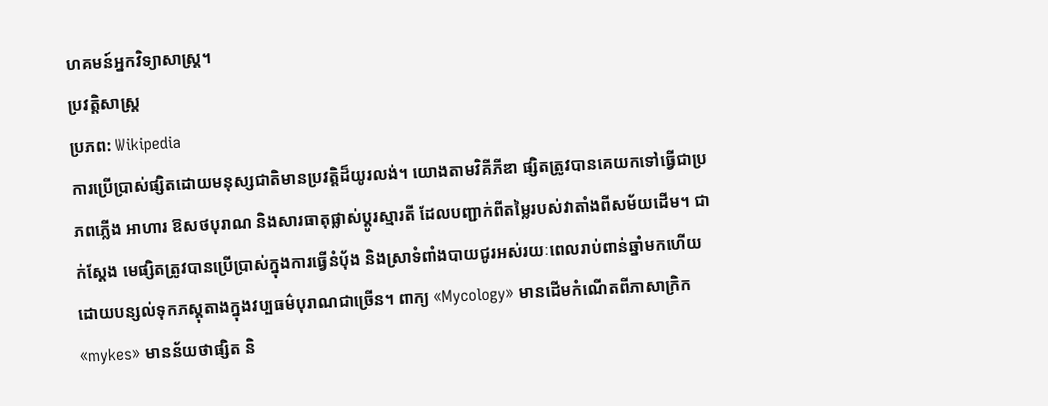ហគមន៍អ្នកវិទ្យាសាស្ត្រ។
ប្រវត្តិសាស្ត្រ
ប្រភព: Wikipedia
ការប្រើប្រាស់ផ្សិតដោយមនុស្សជាតិមានប្រវត្តិដ៏យូរលង់។ យោងតាមវិគីភីឌា ផ្សិតត្រូវបានគេយកទៅធ្វើជាប្រភពភ្លើង អាហារ ឱសថបុរាណ និងសារធាតុផ្លាស់ប្តូរស្មារតី ដែលបញ្ជាក់ពីតម្លៃរបស់វាតាំងពីសម័យដើម។ ជាក់ស្តែង មេផ្សិតត្រូវបានប្រើប្រាស់ក្នុងការធ្វើនំប៉័ង និងស្រាទំពាំងបាយជូរអស់រយៈពេលរាប់ពាន់ឆ្នាំមកហើយ ដោយបន្សល់ទុកភស្តុតាងក្នុងវប្បធម៌បុរាណជាច្រើន។ ពាក្យ «Mycology» មានដើមកំណើតពីភាសាក្រិក «mykes» មានន័យថាផ្សិត និ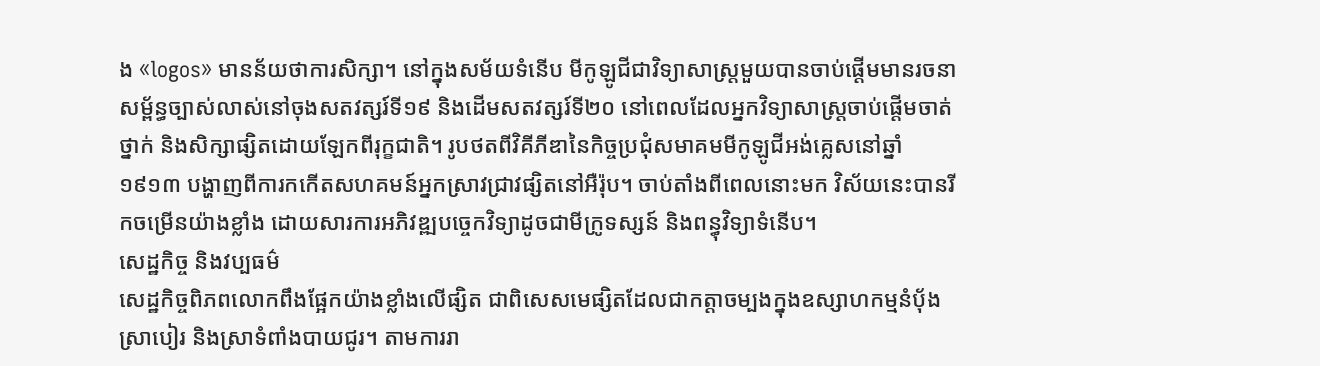ង «logos» មានន័យថាការសិក្សា។ នៅក្នុងសម័យទំនើប មីកូឡូជីជាវិទ្យាសាស្ត្រមួយបានចាប់ផ្តើមមានរចនាសម្ព័ន្ធច្បាស់លាស់នៅចុងសតវត្សរ៍ទី១៩ និងដើមសតវត្សរ៍ទី២០ នៅពេលដែលអ្នកវិទ្យាសាស្ត្រចាប់ផ្តើមចាត់ថ្នាក់ និងសិក្សាផ្សិតដោយឡែកពីរុក្ខជាតិ។ រូបថតពីវិគីភីឌានៃកិច្ចប្រជុំសមាគមមីកូឡូជីអង់គ្លេសនៅឆ្នាំ១៩១៣ បង្ហាញពីការកកើតសហគមន៍អ្នកស្រាវជ្រាវផ្សិតនៅអឺរ៉ុប។ ចាប់តាំងពីពេលនោះមក វិស័យនេះបានរីកចម្រើនយ៉ាងខ្លាំង ដោយសារការអភិវឌ្ឍបច្ចេកវិទ្យាដូចជាមីក្រូទស្សន៍ និងពន្ធុវិទ្យាទំនើប។
សេដ្ឋកិច្ច និងវប្បធម៌
សេដ្ឋកិច្ចពិភពលោកពឹងផ្អែកយ៉ាងខ្លាំងលើផ្សិត ជាពិសេសមេផ្សិតដែលជាកត្តាចម្បងក្នុងឧស្សាហកម្មនំប៉័ង ស្រាបៀរ និងស្រាទំពាំងបាយជូរ។ តាមការរា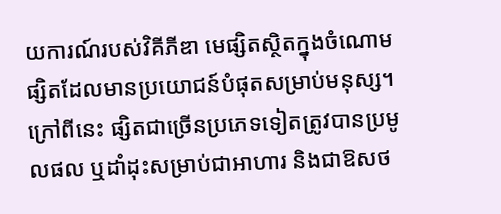យការណ៍របស់វិគីភីឌា មេផ្សិតស្ថិតក្នុងចំណោមផ្សិតដែលមានប្រយោជន៍បំផុតសម្រាប់មនុស្ស។ ក្រៅពីនេះ ផ្សិតជាច្រើនប្រភេទទៀតត្រូវបានប្រមូលផល ឬដាំដុះសម្រាប់ជាអាហារ និងជាឱសថ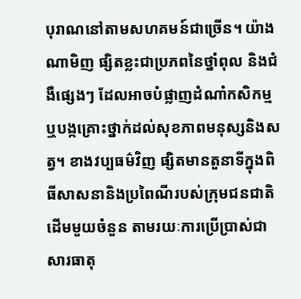បុរាណនៅតាមសហគមន៍ជាច្រើន។ យ៉ាងណាមិញ ផ្សិតខ្លះជាប្រភពនៃថ្នាំពុល និងជំងឺផ្សេងៗ ដែលអាចបំផ្លាញដំណាំកសិកម្ម ឬបង្កគ្រោះថ្នាក់ដល់សុខភាពមនុស្សនិងសត្វ។ ខាងវប្បធម៌វិញ ផ្សិតមានតួនាទីក្នុងពិធីសាសនានិងប្រពៃណីរបស់ក្រុមជនជាតិដើមមួយចំនួន តាមរយៈការប្រើប្រាស់ជាសារធាតុ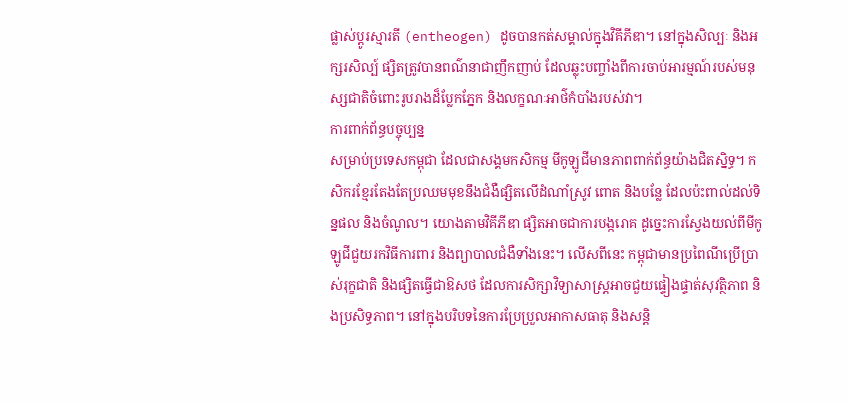ផ្លាស់ប្តូរស្មារតី (entheogen) ដូចបានកត់សម្គាល់ក្នុងវិគីភីឌា។ នៅក្នុងសិល្បៈ និងអក្សរសិល្ប៍ ផ្សិតត្រូវបានពណ៌នាជាញឹកញាប់ ដែលឆ្លុះបញ្ចាំងពីការចាប់អារម្មណ៍របស់មនុស្សជាតិចំពោះរូបរាងដ៏ប្លែកភ្នែក និងលក្ខណៈអាថ៌កំបាំងរបស់វា។
ការពាក់ព័ន្ធបច្ចុប្បន្ន
សម្រាប់ប្រទេសកម្ពុជា ដែលជាសង្គមកសិកម្ម មីកូឡូជីមានភាពពាក់ព័ន្ធយ៉ាងជិតស្និទ្ធ។ កសិករខ្មែរតែងតែប្រឈមមុខនឹងជំងឺផ្សិតលើដំណាំស្រូវ ពោត និងបន្លែ ដែលប៉ះពាល់ដល់ទិន្នផល និងចំណូល។ យោងតាមវិគីភីឌា ផ្សិតអាចជាការបង្ករោគ ដូច្នេះការស្វែងយល់ពីមីកូឡូជីជួយរកវិធីការពារ និងព្យាបាលជំងឺទាំងនេះ។ លើសពីនេះ កម្ពុជាមានប្រពៃណីប្រើប្រាស់រុក្ខជាតិ និងផ្សិតធ្វើជាឱសថ ដែលការសិក្សាវិទ្យាសាស្ត្រអាចជួយផ្ទៀងផ្ទាត់សុវត្ថិភាព និងប្រសិទ្ធភាព។ នៅក្នុងបរិបទនៃការប្រែប្រួលអាកាសធាតុ និងសន្តិ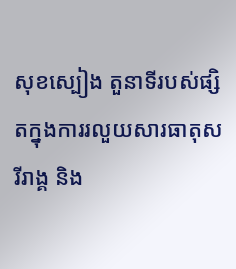សុខស្បៀង តួនាទីរបស់ផ្សិតក្នុងការរលួយសារធាតុសរីរាង្គ និង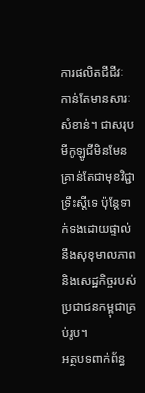ការផលិតជីជីវៈ កាន់តែមានសារៈសំខាន់។ ជាសរុប មីកូឡូជីមិនមែនគ្រាន់តែជាមុខវិជ្ជាទ្រឹះស្តីទេ ប៉ុន្តែទាក់ទងដោយផ្ទាល់នឹងសុខុមាលភាព និងសេដ្ឋកិច្ចរបស់ប្រជាជនកម្ពុជាគ្រប់រូប។
អត្ថបទពាក់ព័ន្ធ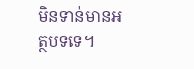មិនទាន់មានអត្ថបទទេ។